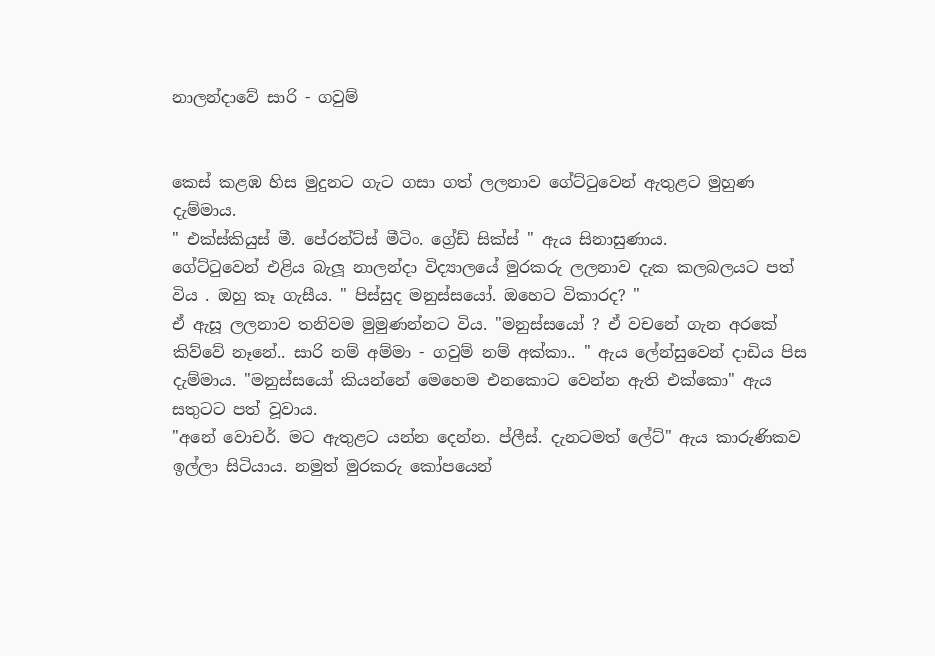නාලන්දාවේ සාරි - ගවුම්


කෙස් කළඹ හිස මුදුනට ගැට ගසා ගත් ලලනාව ගේට්ටුවෙන් ඇතුළට මුහුණ දැම්මාය.
" එක්ස්කියුස් මී. පේරන්ට්ස් මීටිං. ග්‍රේඩ් සික්ස් " ඇය සිනාසුණාය.
ගේට්ටුවෙන් එළිය බැලූ නාලන්දා විද්‍යාලයේ මුරකරු ලලනාව දැක කලබලයට පත් විය . ඔහු කෑ ගැසීය. " පිස්සුද මනුස්සයෝ. ඔහෙට විකාරද? "
ඒ ඇසූ ලලනාව තනිවම මුමුණන්නට විය. "මනුස්සයෝ ? ඒ වචනේ ගැන අරකේ කිව්වේ නෑනේ.. සාරි නම් අම්මා - ගවුම් නම් අක්කා.. " ඇය ලේන්සුවෙන් දාඩිය පිස දැම්මාය. "මනුස්සයෝ කියන්නේ මෙහෙම එනකොට වෙන්න ඇති එක්කො" ඇය සතුටට පත් වූවාය.
"අනේ වොචර්. මට ඇතුළට යන්න දෙන්න. ප්ලීස්. දැනටමත් ලේට්" ඇය කාරුණිකව ඉල්ලා සිටියාය. නමුත් මුරකරු කෝපයෙන්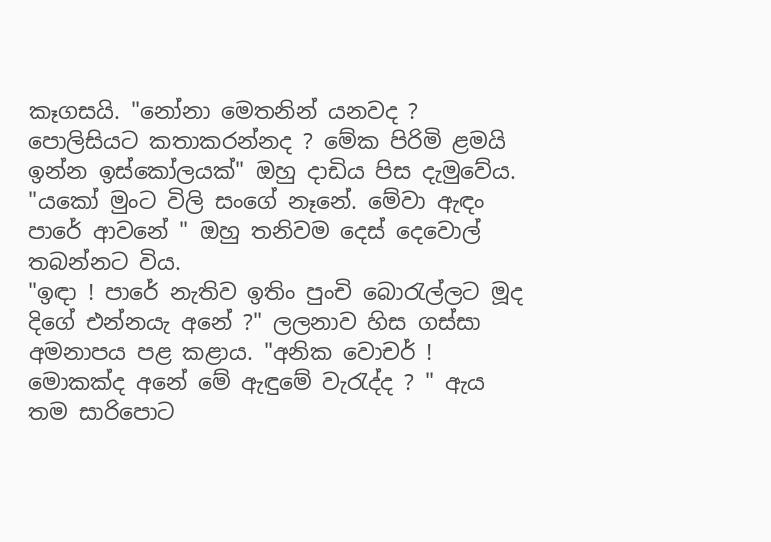කෑගසයි. "නෝනා මෙතනින් යනවද ? පොලිසියට කතාකරන්නද ? මේක පිරිමි ළමයි ඉන්න ඉස්කෝලයක්" ඔහු දාඩිය පිස දැමුවේය. "යකෝ මුංට විලි සංගේ නෑනේ. මේවා ඇඳං පාරේ ආවනේ " ඔහු තනිවම දෙස් දෙවොල් තබන්නට විය.
"ඉඳා ! පාරේ නැතිව ඉතිං පුංචි බොරැල්ලට මූද දිගේ එන්නයැ අනේ ?" ලලනාව හිස ගස්සා අමනාපය පළ කළාය. "අනික වොචර් ! මොකක්ද අනේ මේ ඇඳුමේ වැරැද්ද ? " ඇය තම සාරිපොට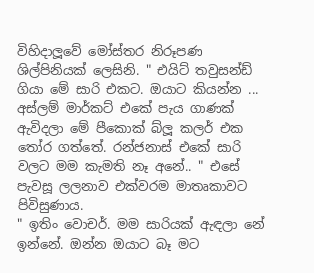විහිදාලූවේ මෝස්තර නිරූපණ ශිල්පිනියක් ලෙසිනි. " එයිට් තවුසන්ඩ් ගියා මේ සාරි එකට. ඔයාට කියන්න ... අස්ලම් මාර්කට් එකේ පැය ගාණක් ඇවිදලා මේ පීකොක් බ්ලූ කලර් එක තෝර ගත්තේ. රන්ජනාස් එකේ සාරි වලට මම කැමති නෑ අනේ.. " එසේ පැවසූ ලලනාව එක්වරම මාතෘකාවට පිවිසුණාය.
" ඉතිං වොචර්. මම සාරියක් ඇඳලා නේ ඉන්නේ. ඔන්න ඔයාට බෑ මට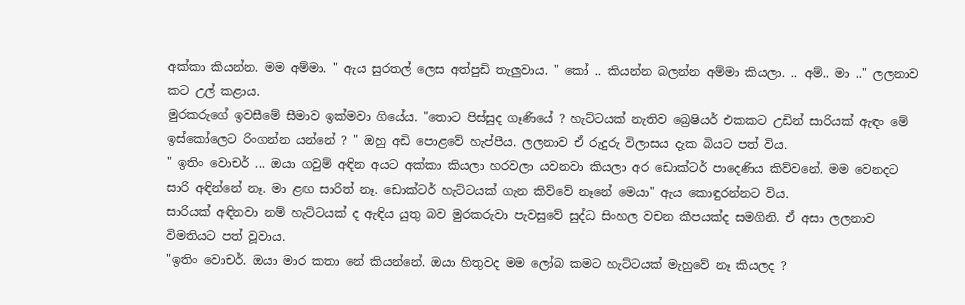අක්කා කියන්න. මම අම්මා. " ඇය සුරතල් ලෙස අත්පුඩි තැලුවාය. " කෝ .. කියන්න බලන්න අම්මා කියලා. .. අම්.. මා .." ලලනාව කට උල් කළාය.
මුරකරුගේ ඉවසීමේ සීමාව ඉක්මවා ගියේය. "තොට පිස්සුද ගෑණියේ ? හැට්ටයක් නැතිව බ්‍රෙෂියර් එකකට උඩින් සාරියක් ඇඳං මේ ඉස්කෝලෙට රිංගන්න යන්නේ ? " ඔහු අඩි පොළවේ හැප්පීය. ලලනාව ඒ රුදුරු විලාසය දැක බියට පත් විය.
" ඉතිං වොචර් ... ඔයා ගවුම් අඳින අයට අක්කා කියලා හරවලා යවනවා කියලා අර ඩොක්ටර් පාදෙණිය කිව්වනේ. මම වෙනදට සාරි අඳින්නේ නෑ. මා ළඟ සාරිත් නෑ. ඩොක්ටර් හැට්ටයක් ගැන කිව්වේ නෑනේ මෙයා" ඇය කොඳුරන්නට විය.
සාරියක් අඳිනවා නම් හැට්ටයක් ද ඇඳිය යුතු බව මුරකරුවා පැවසුවේ සුද්ධ සිංහල වචන කීපයක්ද සමගිනි. ඒ අසා ලලනාව විමතියට පත් වූවාය.
"ඉතිං වොචර්. ඔයා මාර කතා නේ කියන්නේ. ඔයා හිතුවද මම ලෝබ කමට හැට්ටයක් මැහුවේ නෑ කියලද ?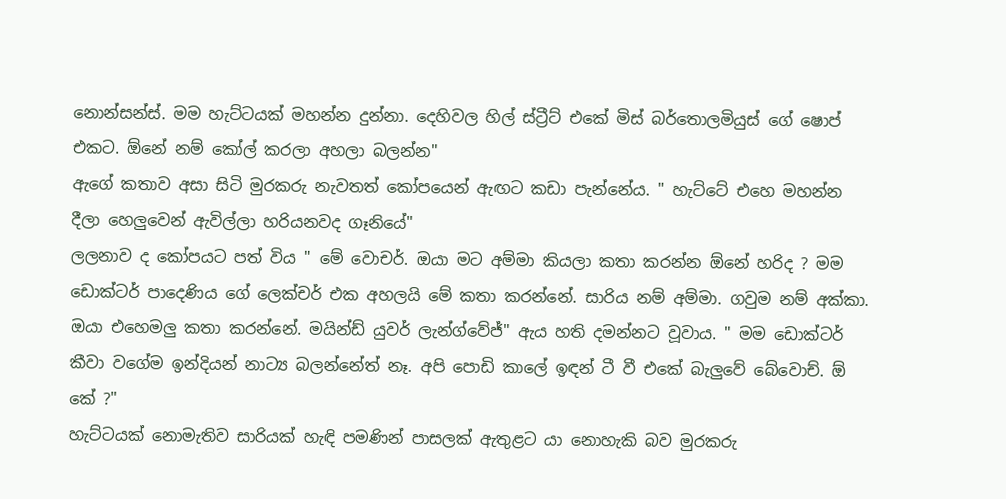නොන්සන්ස්. මම හැට්ටයක් මහන්න දුන්නා. දෙහිවල හිල් ස්ට්‍රීට් එකේ මිස් බර්තොලමියුස් ගේ ෂොප් එකට. ඕනේ නම් කෝල් කරලා අහලා බලන්න"
ඇගේ කතාව අසා සිටි මුරකරු නැවතත් කෝපයෙන් ඇඟට කඩා පැන්නේය. " හැට්ටේ එහෙ මහන්න දීලා හෙලුවෙන් ඇවිල්ලා හරියනවද ගෑනියේ"
ලලනාව ද කෝපයට පත් විය " මේ වොචර්. ඔයා මට අම්මා කියලා කතා කරන්න ඕනේ හරිද ? මම ඩොක්ටර් පාදෙණිය ගේ ලෙක්චර් එක අහලයි මේ කතා කරන්නේ. සාරිය නම් අම්මා. ගවුම නම් අක්කා. ඔයා එහෙමලු කතා කරන්නේ. මයින්ඩ් යුවර් ලැන්ග්වේජ්" ඇය හති දමන්නට වූවාය. " මම ඩොක්ටර් කීවා වගේම ඉන්දියන් නාට්‍ය බලන්නේත් නෑ. අපි පොඩි කාලේ ඉඳන් ටී වී එකේ බැලුවේ බේවොච්. ඕ කේ ?"
හැට්ටයක් නොමැතිව සාරියක් හැඳි පමණින් පාසලක් ඇතුළට යා නොහැකි බව මුරකරු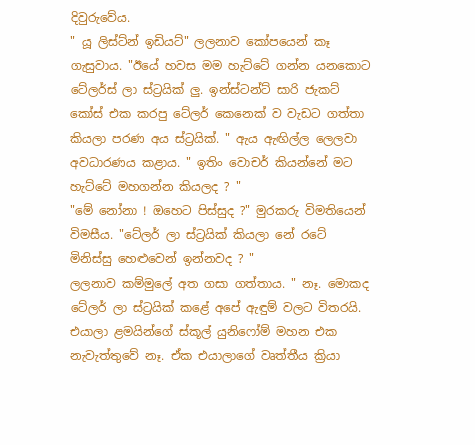දිවුරුවේය.
" යූ ලිස්ට්න් ඉඩියට්" ලලනාව කෝපයෙන් කෑ ගැසුවාය. "ඊයේ හවස මම හැට්ටේ ගන්න යනකොට ටේලර්ස් ලා ස්ට්‍රයික් ලු. ඉන්ස්ටන්ට් සාරි ජැකට් කෝස් එක කරපු ටේලර් කෙනෙක් ව වැඩට ගත්තා කියලා පරණ අය ස්ට්‍රයික්. " ඇය ඇඟිල්ල ලෙලවා අවධාරණය කළාය. " ඉතිං වොචර් කියන්නේ මට හැට්ටේ මහගන්න කියලද ? "
"මේ නෝනා ! ඔහෙට පිස්සුද ?" මුරකරු විමතියෙන් විමසීය. "ටේලර් ලා ස්ට්‍රයික් කියලා නේ රටේ මිනිස්සු හෙළුවෙන් ඉන්නවද ? "
ලලනාව කම්මුලේ අත ගසා ගත්තාය. " නෑ. මොකද ටේලර් ලා ස්ට්‍රයික් කළේ අපේ ඇඳුම් වලට විතරයි. එයාලා ළමයින්ගේ ස්කූල් යුනිෆෝම් මහන එක නැවැත්තුවේ නෑ. ඒක එයාලාගේ වෘත්තීය ක්‍රියා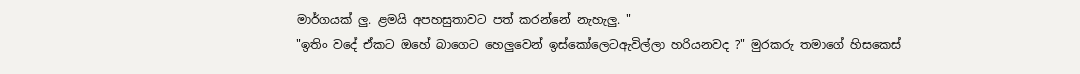මාර්ගයක් ලු. ළමයි අපහසුතාවට පත් කරන්නේ නැහැලු. "
"ඉතිං වදේ ඒකට ඔහේ බාගෙට හෙලුවෙන් ඉස්කෝලෙටඇවිල්ලා හරියනවද ?" මුරකරු තමාගේ හිසකෙස්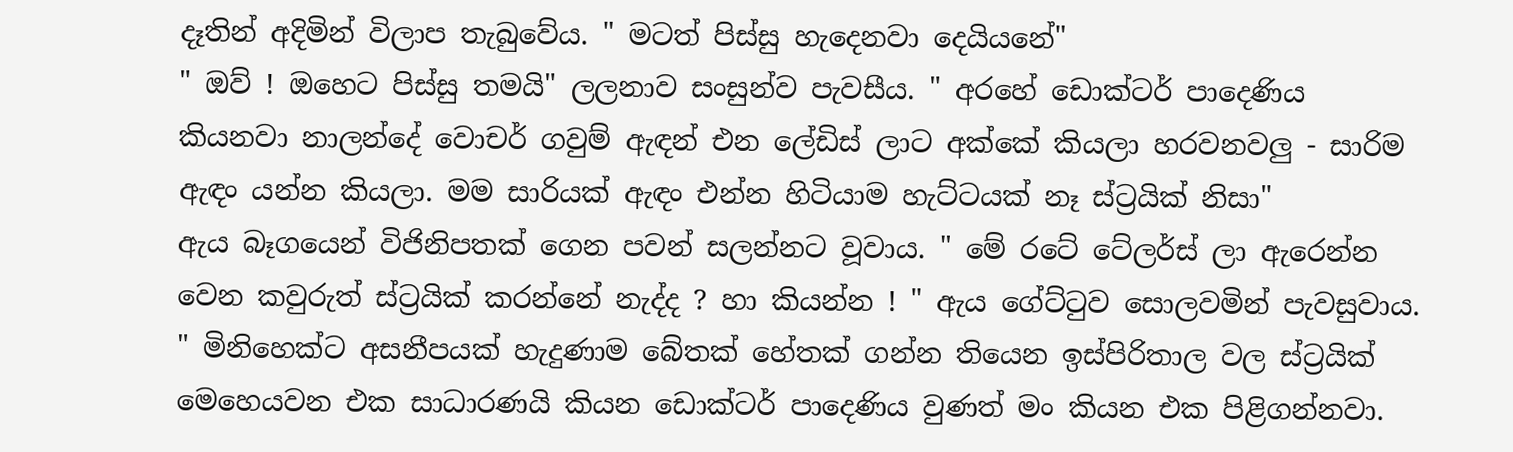දෑතින් අදිමින් විලාප තැබුවේය. " මටත් පිස්සු හැදෙනවා දෙයියනේ"
" ඔව් ! ඔහෙට පිස්සු තමයි" ලලනාව සංසුන්ව පැවසීය. " අරහේ ඩොක්ටර් පාදෙණිය කියනවා නාලන්දේ වොචර් ගවුම් ඇඳන් එන ලේඩිස් ලාට අක්කේ කියලා හරවනවලු - සාරිම ඇඳං යන්න කියලා. මම සාරියක් ඇඳං එන්න හිටියාම හැට්‍ටයක් නෑ ස්ට්‍රයික් නිසා"
ඇය බෑගයෙන් විජිනිපතක් ගෙන පවන් සලන්නට වූවාය. " මේ රටේ ටේලර්ස් ලා ඇරෙන්න වෙන කවුරුත් ස්ට්‍රයික් කරන්නේ නැද්ද ? හා කියන්න ! " ඇය ගේට්ටුව සොලවමින් පැවසුවාය. " මිනිහෙක්ට අසනීපයක් හැදුණාම බේතක් හේතක් ගන්න තියෙන ඉස්පිරිතාල වල ස්ට්‍රයික් මෙහෙයවන එක සාධාරණයි කියන ඩොක්ටර් පාදෙණිය වුණත් මං කියන එක පිළිගන්නවා.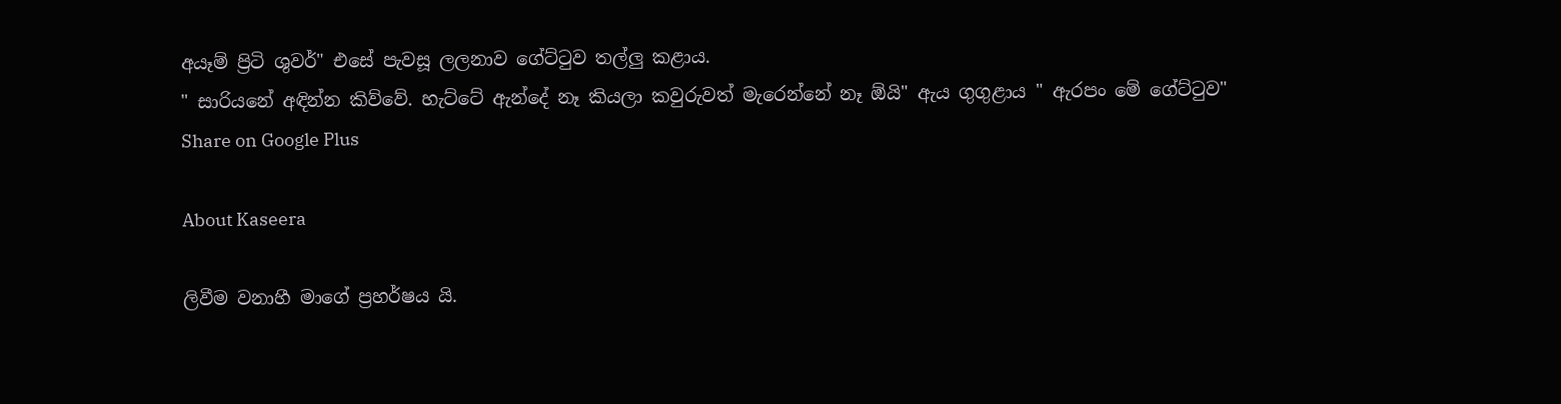අයෑම් ප්‍රිටි ශුවර්" එසේ පැවසූ ලලනාව ගේට්ටුව තල්ලු කළාය.
" සාරියනේ අඳින්න කිව්වේ. හැට්ටේ ඇන්දේ නෑ කියලා කවුරුවත් මැරෙන්නේ නෑ ඕයි" ඇය ගුගුළාය " ඇරපං මේ ගේට්ටුව"
Share on Google Plus

About Kaseera

ලිවීම වනාහී මාගේ ප්‍රහර්ෂය යි.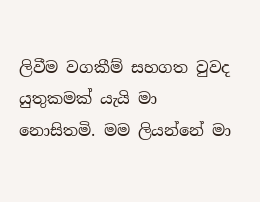ලිවීම වගකීම් සහගත වුවද යුතුකමක් යැයි මා නොසිතමි. මම ලියන්නේ මා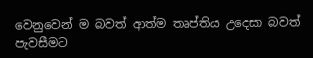වෙනුවෙන් ම බවත් ආත්ම තෘප්තිය උදෙසා බවත් පැවසීමට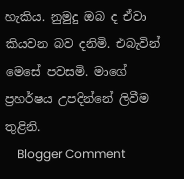හැකිය. නුමුදු ඔබ ද ඒවා කියවන බව දනිමි. එබැවින් මෙසේ පවසමි. මාගේ ප්‍රහර්ෂය උපදින්නේ ලිවීම තුළිනි.
    Blogger Comment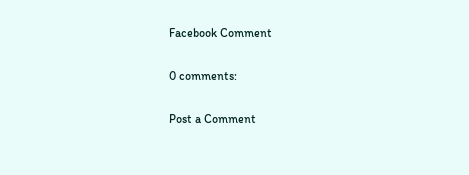Facebook Comment

0 comments:

Post a Comment